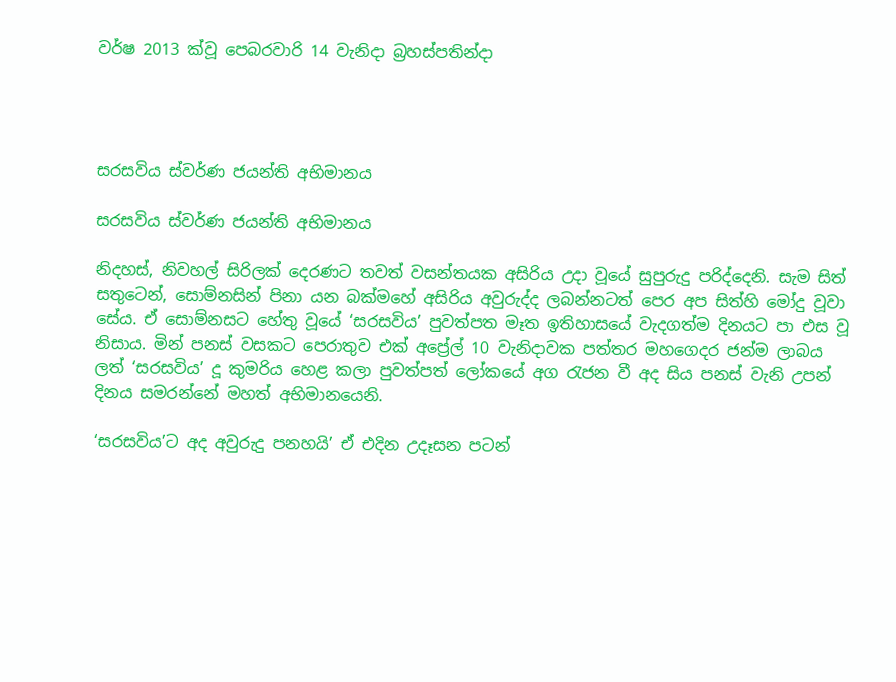වර්ෂ 2013 ක්වූ පෙබරවාරි 14 වැනිදා බ්‍රහස්පතින්දා




සරසවිය ස්වර්ණ ජයන්ති අභිමානය

සරසවිය ස්වර්ණ ජයන්ති අභිමානය

නිදහස්, නිවහල් සිරිලක් දෙරණට තවත් වසන්තයක අසිරිය උදා වූයේ සුපුරුදු පරිද්දෙනි. සැම සිත් සතුටෙන්, සොම්නසින් පිනා යන බක්මහේ අසිරිය අවුරුද්ද ලබන්නටත් පෙර අප සිත්හි මෝදු වූවා සේය. ඒ සොම්නසට හේතු වූයේ ‘සරසවිය’ පුවත්පත මෑත ඉතිහාසයේ වැදගත්ම දිනයට පා එස වූ නිසාය. මින් පනස් වසකට පෙරාතුව එක් අප්‍රේල් 10 වැනිදාවක පත්තර මහගෙදර ජන්ම ලාබය ලත් ‘සරසවිය’ දූ කුමරිය හෙළ කලා පුවත්පත් ලෝකයේ අග රැජන වී අද සිය පනස් වැනි උපන් දිනය සමරන්නේ මහත් අභිමානයෙනි.

‘සරසවිය’ට අද අවුරුදු පනහයි’ ඒ එදින උදෑසන පටන්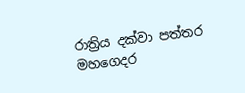රාත්‍රිය දක්වා පත්තර මහගෙදර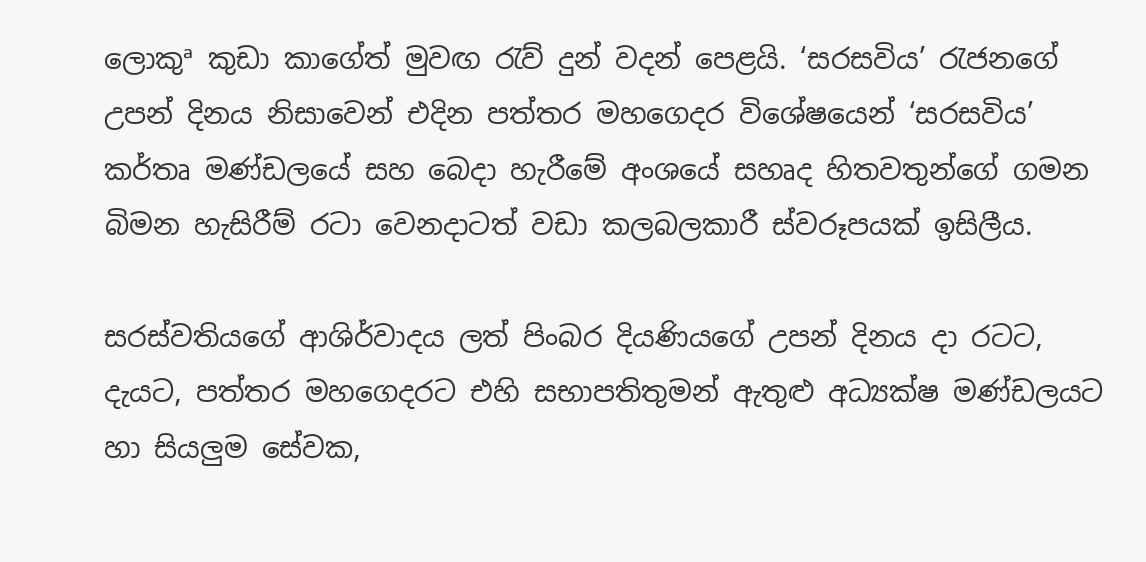ලොකුª කුඩා කාගේත් මුවඟ රැව් දුන් වදන් පෙළයි. ‘සරසවිය’ රැජනගේ උපන් දිනය නිසාවෙන් එදින පත්තර මහගෙදර විශේෂයෙන් ‘සරසවිය’ කර්තෘ මණ්ඩලයේ සහ බෙදා හැරීමේ අංශයේ සහෘද හිතවතුන්ගේ ගමන බිමන හැසිරීම් රටා වෙනදාටත් වඩා කලබලකාරී ස්වරූපයක් ඉසිලීය.

සරස්වතියගේ ආශිර්වාදය ලත් පිංබර දියණියගේ උපන් දිනය දා රටට, දැයට, පත්තර මහගෙදරට එහි සභාපතිතුමන් ඇතුළු අධ්‍යක්ෂ මණ්ඩලයට හා සියලුම සේවක,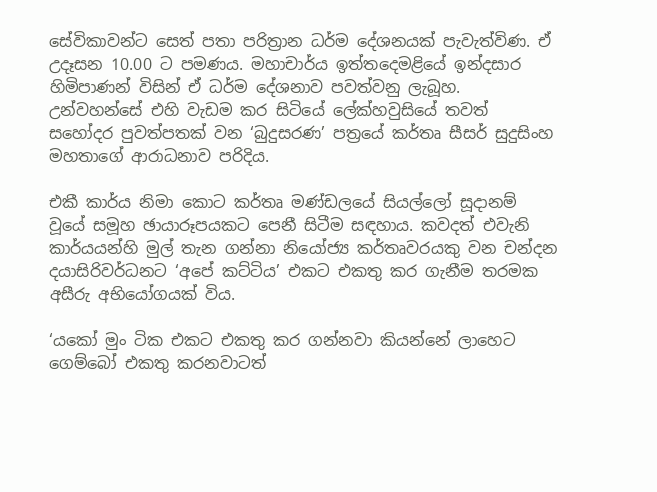සේවිකාවන්ට සෙත් පතා පරිත්‍රාන ධර්ම දේශනයක් පැවැත්විණ. ඒ උදෑසන 10.00 ට පමණය. මහාචාර්ය ඉත්තදෙමළියේ ඉන්දසාර හිමිපාණන් විසින් ඒ ධර්ම දේශනාව පවත්වනු ලැබූහ. උන්වහන්සේ එහි වැඩම කර සිටියේ ලේක්හවුසියේ තවත් සහෝදර පුවත්පතක් වන ‘බුදුසරණ’ පත්‍රයේ කර්තෘ සීසර් සුදුසිංහ මහතාගේ ආරාධනාව පරිදිය.

එකී කාර්ය නිමා කොට කර්තෘ මණ්ඩලයේ සියල්ලෝ සූදානම් වූයේ සමූහ ඡායාරූපයකට පෙනී සිටීම සඳහාය. කවදත් එවැනි කාර්යයන්හි මුල් තැන ගන්නා නියෝජ්‍ය කර්තෘවරයකු වන චන්දන දයාසිරිවර්ධනට ‘අපේ කට්ටිය’ එකට එකතු කර ගැනීම තරමක අසීරු අභියෝගයක් විය.

‘යකෝ මුං ටික එකට එකතු කර ගන්නවා කියන්නේ ලාහෙට ගෙම්බෝ එකතු කරනවාටත්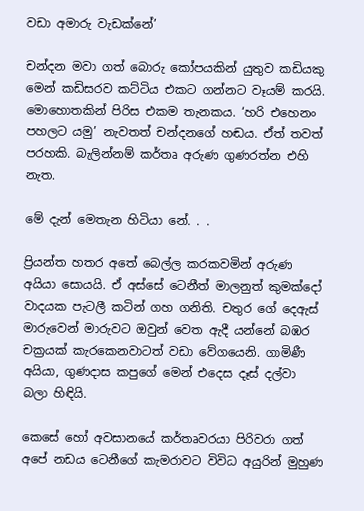වඩා අමාරු වැඩක්නේ’

චන්දන මවා ගත් බොරු කෝපයකින් යුතුව කඩියකු මෙන් කඩිසරව කට්ටිය එකට ගන්නට වෑයම් කරයි. මොහොතකින් පිරිස එකම තැනකය. ‘හරි එහෙනං පහලට යමු’ නැවතත් චන්දනගේ හඬය. ඒත් තවත් පරහකි. බැලින්නම් කර්තෘ අරුණ ගුණරත්න එහි නැත.

මේ දැන් මෙතැන හිටියා නේ. . .

ප්‍රියන්ත හතර අතේ බෙල්ල කරකවමින් අරුණ අයියා සොයයි. ඒ අස්සේ ටෙනීත් මාලනුත් කුමක්දෝ වාදයක පැටලී කටින් ගහ ගනිති. චතුර ගේ දෙඇස් මාරුවෙන් මාරුවට ඔවුන් වෙත ඇදී යන්නේ බඹර චක්‍රයක් කැරකෙනවාටත් වඩා වේගයෙනි. ගාමිණී අයියා, ගුණදාස කපුගේ මෙන් එදෙස දෑස් දල්වා බලා හිඳියි.

කෙසේ හෝ අවසානයේ කර්තෘවරයා පිරිවරා ගත් අපේ නඩය ටෙනීගේ කැමරාවට විවිධ අයුරින් මුහුණ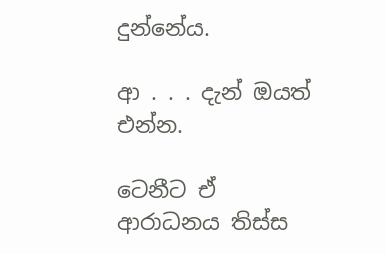දුන්නේය.

ආ . . . දැන් ඔයත් එන්න.

ටෙනීට ඒ ආරාධනය තිස්ස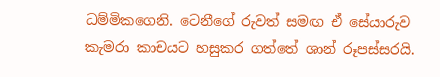ධම්මිකගෙනි. ටෙනීගේ රුවත් සමඟ ඒ සේයාරුව කැමරා කාචයට හසුකර ගත්තේ ශාන් රූපස්සරයි.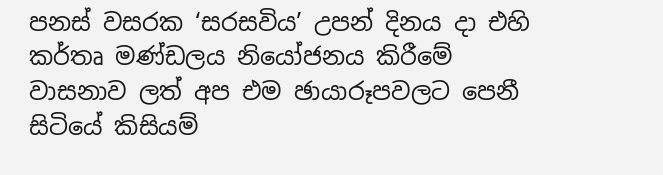පනස් වසරක ‘සරසවිය’ උපන් දිනය දා එහි කර්තෘ මණ්ඩලය නියෝජනය කිරීමේ වාසනාව ලත් අප එම ඡායාරූපවලට පෙනී සිටියේ කිසියම්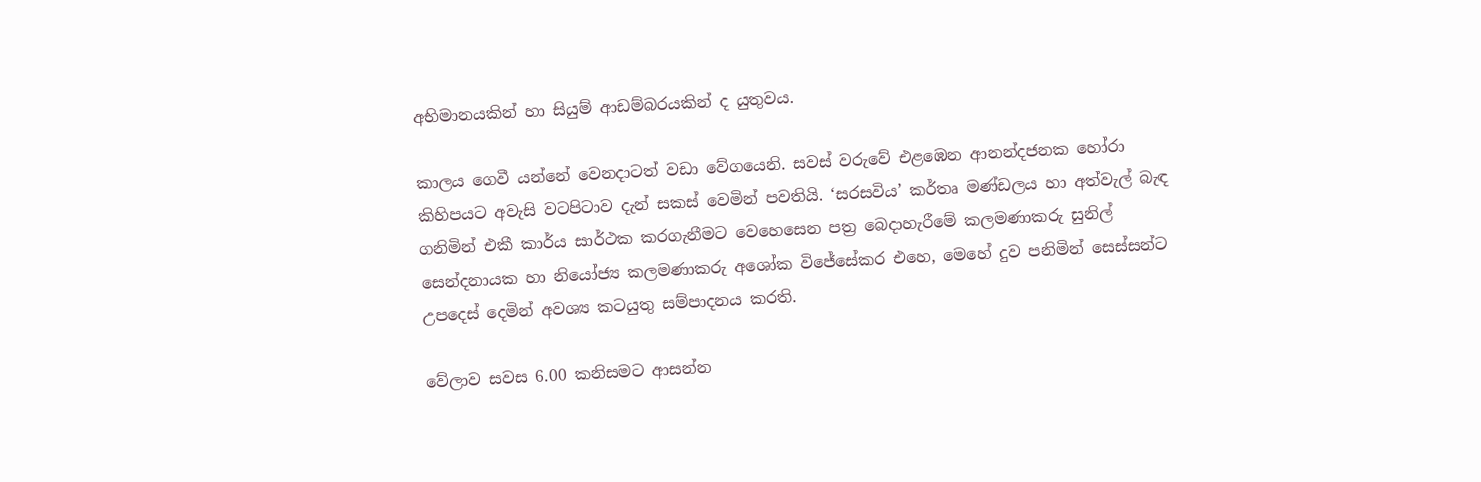අභිමානයකින් හා සියුම් ආඩම්බරයකින් ද යුතුවය.

කාලය ගෙවී යන්නේ වෙනදාටත් වඩා වේගයෙනි. සවස් වරුවේ එළඹෙන ආනන්දජනක හෝරා කිහිපයට අවැසි වටපිටාව දැන් සකස් වෙමින් පවතියි. ‘සරසවිය’ කර්තෘ මණ්ඩලය හා අත්වැල් බැඳ ගනිමින් එකී කාර්ය සාර්ථක කරගැනීමට වෙහෙසෙන පත්‍ර බෙදාහැරීමේ කලමණාකරු සුනිල් සෙන්දනායක හා නියෝජ්‍ය කලමණාකරු අශෝක විජේසේකර එහෙ, මෙහේ දුව පනිමින් සෙස්සන්ට උපදෙස් දෙමින් අවශ්‍ය කටයුතු සම්පාදනය කරති.

වේලාව සවස 6.00 කනිසමට ආසන්න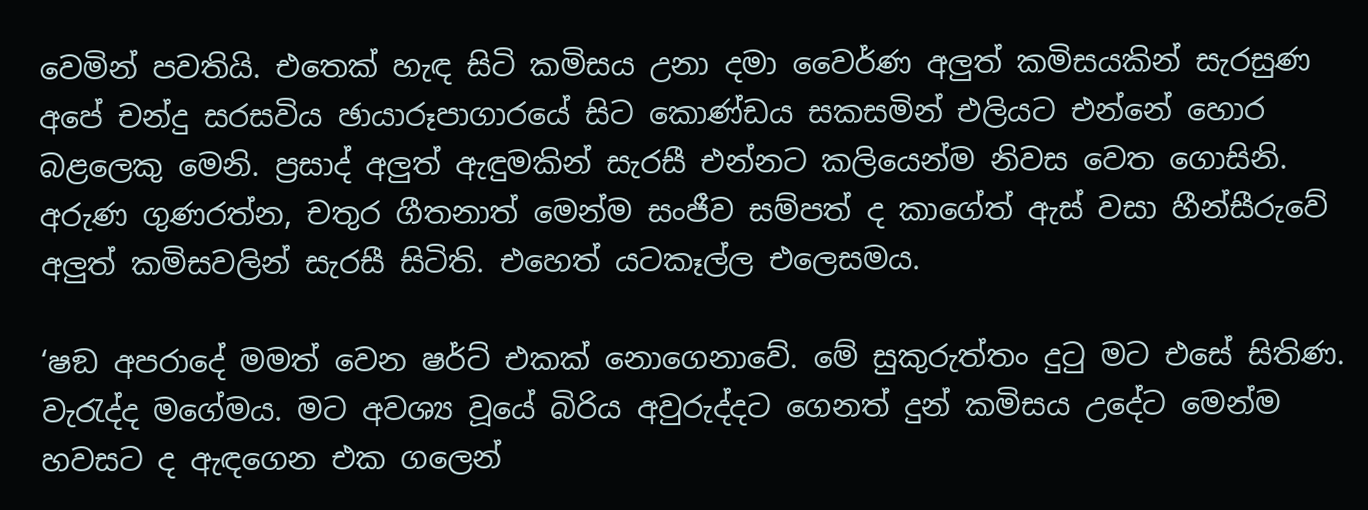වෙමින් පවතියි. එතෙක් හැඳ සිටි කමිසය උනා දමා වෛර්ණ අලුත් කමිසයකින් සැරසුණ අපේ චන්දු සරසවිය ඡායාරූපාගාරයේ සිට කොණ්ඩය සකසමින් එලියට එන්නේ හොර බළලෙකු මෙනි. ප්‍රසාද් අලුත් ඇඳුමකින් සැරසී එන්නට කලියෙන්ම නිවස වෙත ගොසිනි. අරුණ ගුණරත්න, චතුර ගීතනාත් මෙන්ම සංජීව සම්පත් ද කාගේත් ඇස් වසා හීන්සීරුවේ අලුත් කමිසවලින් සැරසී සිටිති. එහෙත් යටකෑල්ල එලෙසමය.

‘ෂඞ අපරාදේ මමත් වෙන ෂර්ට් එකක් නොගෙනාවේ. මේ සුකුරුත්තං දුටු මට එසේ සිතිණ. වැරැද්ද මගේමය. මට අවශ්‍ය වූයේ බිරිය අවුරුද්දට ගෙනත් දුන් කමිසය උදේට මෙන්ම හවසට ද ඇඳගෙන එක ගලෙන්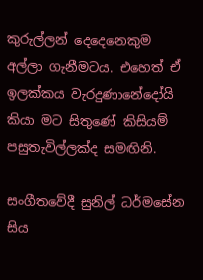කුරුල්ලන් දෙදෙනෙකුම අල්ලා ගැනීමටය. එහෙත් ඒ ඉලක්කය වැරදුණානේදෝයි කියා මට සිතුණේ කිසියම් පසුතැවිල්ලක්ද සමඟිනි.

සංගීතවේදී සුනිල් ධර්මසේන සිය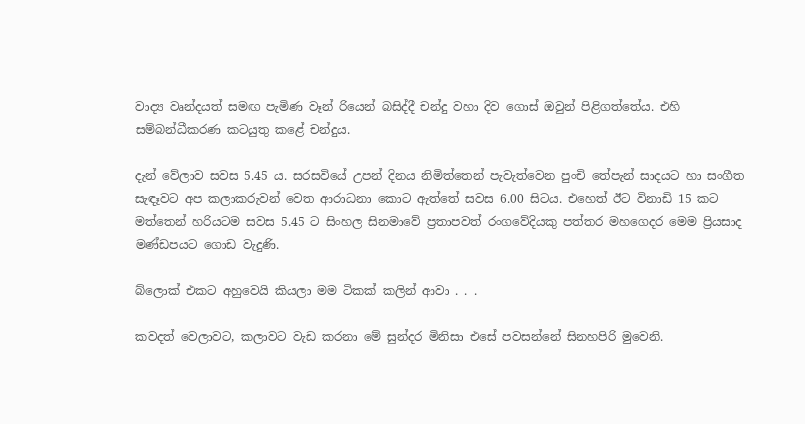වාද්‍ය වෘන්දයත් සමඟ පැමිණ වෑන් රියෙන් බසිද්දී චන්දු වහා දිව ගොස් ඔවුන් පිළිගත්තේය. එහි සම්බන්ධීකරණ කටයුතු කළේ චන්දුය.

දැන් වේලාව සවස 5.45 ය. සරසවියේ උපන් දිනය නිමිත්තෙන් පැවැත්වෙන පුංචි තේපැන් සාදයට හා සංගීත සැඳෑවට අප කලාකරුවන් වෙත ආරාධනා කොට ඇත්තේ සවස 6.00 සිටය. එහෙත් ඊට විනාඩි 15 කට මත්තෙන් හරියටම සවස 5.45 ට සිංහල සිනමාවේ ප්‍රතාපවත් රංගවේදියකු පත්තර මහගෙදර මෙම ප්‍රියසාද මණ්ඩපයට ගොඩ වැදුණි.

බ්ලොක් එකට අහුවෙයි කියලා මම ටිකක් කලින් ආවා . . .

කවදත් වෙලාවට, කලාවට වැඩ කරනා මේ සුන්දර මිනිසා එසේ පවසන්නේ සිනහපිරි මුවෙනි.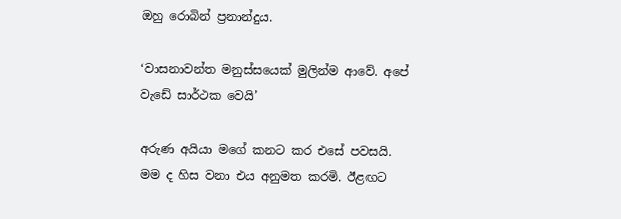ඔහු රොබින් ප්‍රනාන්දුය.

‘වාසනාවන්ත මනුස්සයෙක් මුලින්ම ආවේ. අපේ වැඩේ සාර්ථක වෙයි’

අරුණ අයියා මගේ කනට කර එසේ පවසයි. මම ද හිස වනා එය අනුමත කරමි. ඊළඟට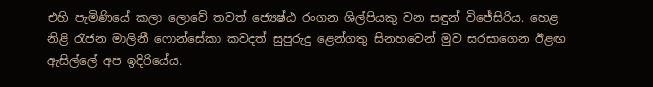එහි පැමිණියේ කලා ලොවේ තවත් ජ්‍යෙෂ්ඨ රංගන ශිල්පියකු වන සඳුන් විජේසිරිය. හෙළ නිළි රැජන මාලිනී ෆොන්සේකා කවදත් සුපුරුදු ළෙන්ගතු සිනහවෙන් මුව සරසාගෙන ඊළඟ ඇසිල්ලේ අප ඉදිරියේය.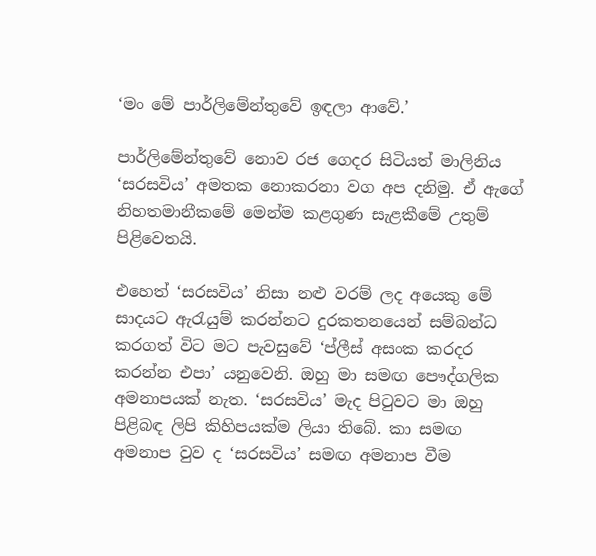‘මං මේ පාර්ලිමේන්තුවේ ඉඳලා ආවේ.’

පාර්ලිමේන්තුවේ නොව රජ ගෙදර සිටියත් මාලිනිය ‘සරසවිය’ අමතක නොකරනා වග අප දනිමු. ඒ ඇගේ නිහතමානීකමේ මෙන්ම කළගුණ සැළකීමේ උතුම් පිළිවෙතයි.

එහෙත් ‘සරසවිය’ නිසා නළු වරම් ලද අයෙකු මේ සාදයට ඇරැයුම් කරන්නට දුරකතනයෙන් සම්බන්ධ කරගත් විට මට පැවසුවේ ‘ප්ලීස් අසංක කරදර කරන්න එපා’ යනුවෙනි. ඔහු මා සමඟ පෞද්ගලික අමනාපයක් නැත. ‘සරසවිය’ මැද පිටුවට මා ඔහු පිළිබඳ ලිපි කිහිපයක්ම ලියා තිබේ. කා සමඟ අමනාප වුව ද ‘සරසවිය’ සමඟ අමනාප වීම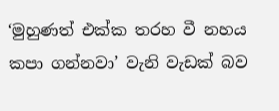‘මුහුණත් එක්ක තරහ වී නහය කපා ගන්නවා’ වැනි වැඩක් බව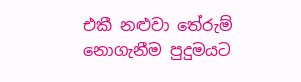එකී නළුවා තේරුම් නොගැනීම පුදුමයට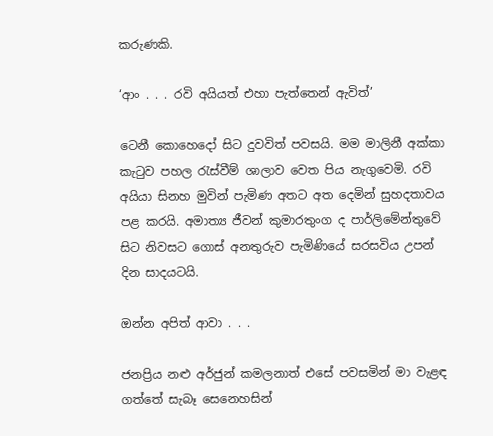කරුණකි.

‘ආං . . . රවි අයියත් එහා පැත්තෙන් ඇවිත්’

ටෙනී කොහෙදෝ සිට දුවවිත් පවසයි. මම මාලිනී අක්කා කැටුව පහල රැස්වීම් ශාලාව වෙත පිය නැගුවෙමි. රවි අයියා සිනහ මුවින් පැමිණ අතට අත දෙමින් සුහදතාවය පළ කරයි. අමාත්‍ය ජීවන් කුමාරතුංග ද පාර්ලිමේන්තුවේ සිට නිවසට ගොස් අනතුරුව පැමිණියේ සරසවිය උපන් දින සාදයටයි.

ඔන්න අපිත් ආවා . . .

ජනප්‍රිය නළු අර්ජුන් කමලනාත් එසේ පවසමින් මා වැළඳ ගත්තේ සැබෑ සෙනෙහසින්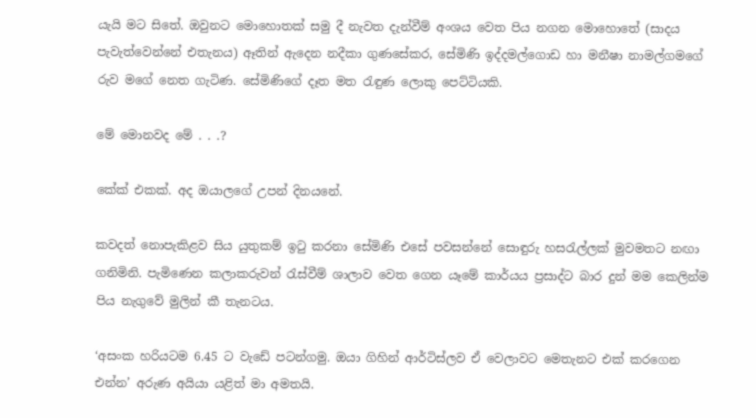යැයි මට සිතේ. ඔවුනට මොහොතක් සමු දී නැවත දැන්වීම් අංශය වෙත පිය නගන මොහොතේ (සාදය පැවැත්වෙන්නේ එතැනය) ඈතින් ඇදෙන නදීකා ගුණසේකර, සේමිණි ඉද්දමල්ගොඩ හා මනීෂා නාමල්ගමගේ රුව මගේ නෙත ගැටිණ. සේමිණිගේ දෑත මත රැඳුණ ලොකු පෙට්ටියකි.

මේ මොනවද මේ . . .?

කේක් එකක්. අද ඔයාලගේ උපන් දිනයනේ.

කවදත් නොපැකිළව සිය යුතුකම් ඉටු කරනා සේමිණි එසේ පවසන්නේ සොඳුරු හසරැල්ලක් මුවමතට නඟා ගනිමිනි. පැමිණෙන කලාකරුවන් රැස්වීම් ශාලාව වෙත ගෙන යෑමේ කාර්යය ප්‍රසාද්ට බාර දුන් මම කෙලින්ම පිය නැගුවේ මුලින් කී තැනටය.

‘අසංක හරියටම 6.45 ට වැඩේ පටන්ගමු. ඔයා ගිහින් ආර්ටිස්ලව ඒ වෙලාවට මෙතැනට එක් කරගෙන එන්න’ අරුණ අයියා යළිත් මා අමතයි.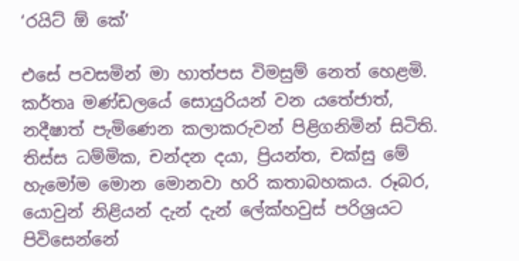‘රයිට් ඕ කේ’

එසේ පවසමින් මා හාත්පස විමසුම් නෙත් හෙළමි. කර්තෘ මණ්ඩලයේ සොයුරියන් වන යතේජාත්, නදීෂාත් පැමිණෙන කලාකරුවන් පිළිගනිමින් සිටිති. තිස්ස ධම්මික, චන්දන දයා, ප්‍රියන්ත, චක්සු මේ හැමෝම මොන මොනවා හරි කතාබහකය. රූබර, යොවුන් නිළියන් දැන් දැන් ලේක්හවුස් පරිශ්‍රයට පිවිසෙන්නේ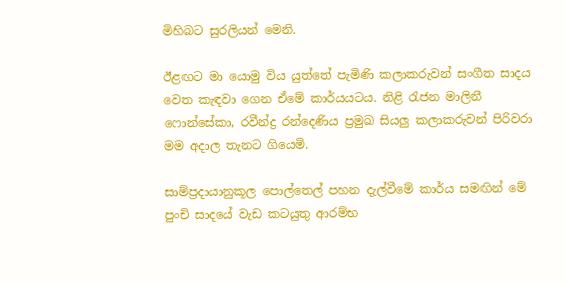මිහිබට සුරලියන් මෙනි.

ඊළඟට මා යොමු විය යුත්තේ පැමිණි කලාකරුවන් සංගීත සාදය වෙත කැඳවා ගෙන ඒමේ කාර්යයටය. නිළි රැජන මාලිනී ෆොන්සේකා, රවීන්ද්‍ර රන්දෙණිය ප්‍රමුඛ සියලු කලාකරුවන් පිරිවරා මම අදාල තැනට ගියෙමි.

සාම්ප්‍රදායානුකූල පොල්තෙල් පහන දැල්වීමේ කාර්ය සමඟින් මේ පුංචි සාදයේ වැඩ කටයුතු ආරම්භ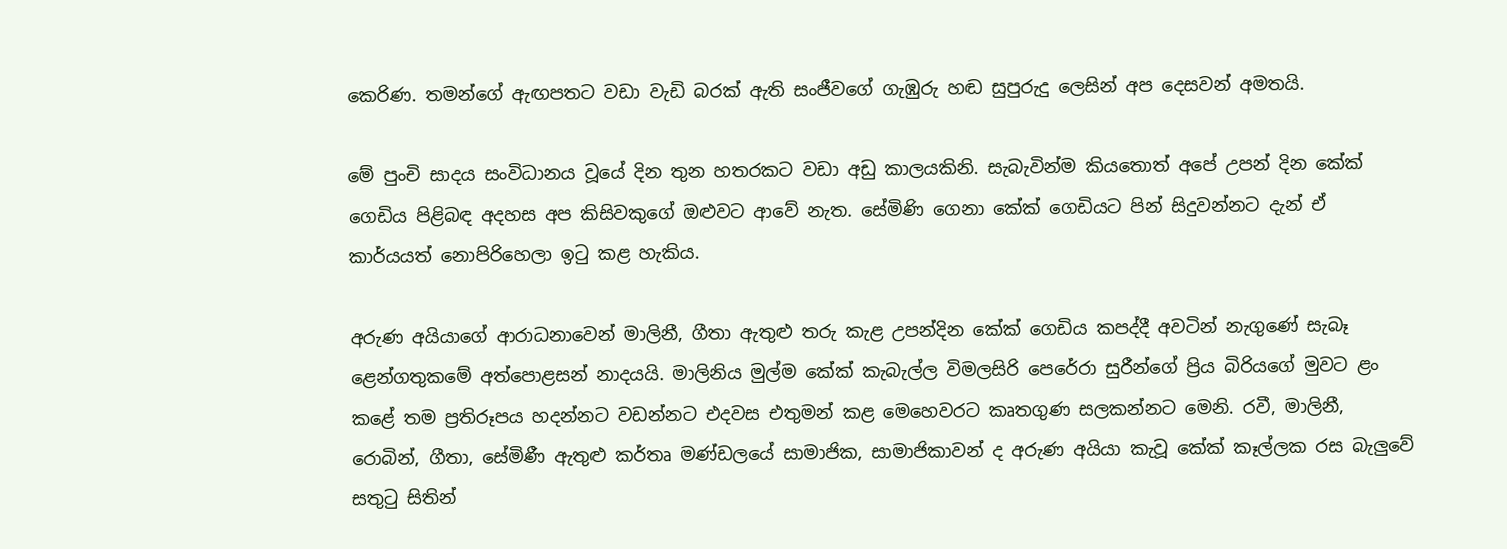කෙරිණ. තමන්ගේ ඇඟපතට වඩා වැඩි බරක් ඇති සංජීවගේ ගැඹුරු හඬ සුපුරුදු ලෙසින් අප දෙසවන් අමතයි.

මේ පුංචි සාදය සංවිධානය වූයේ දින තුන හතරකට වඩා අඩු කාලයකිනි. සැබැවින්ම කියතොත් අපේ උපන් දින කේක් ගෙඩිය පිළිබඳ අදහස අප කිසිවකුගේ ඔළුවට ආවේ නැත. සේමිණි ගෙනා කේක් ගෙඩියට පින් සිදුවන්නට දැන් ඒ කාර්යයත් නොපිරිහෙලා ඉටු කළ හැකිය.

අරුණ අයියාගේ ආරාධනාවෙන් මාලිනී, ගීතා ඇතුළු තරු කැළ උපන්දින කේක් ගෙඩිය කපද්දී අවටින් නැගුණේ සැබෑ ළෙන්ගතුකමේ අත්පොළසන් නාදයයි. මාලිනිය මුල්ම කේක් කැබැල්ල විමලසිරි පෙරේරා සුරීන්ගේ ප්‍රිය බිරියගේ මුවට ළං කළේ තම ප්‍රතිරූපය හදන්නට වඩන්නට එදවස එතුමන් කළ මෙහෙවරට කෘතගුණ සලකන්නට මෙනි. රවී, මාලිනී, රොබින්, ගීතා, සේමිණී ඇතුළු කර්තෘ මණ්ඩලයේ සාමාජික, සාමාජිකාවන් ද අරුණ අයියා කැවූ කේක් කෑල්ලක රස බැලුවේ සතුටු සිතින්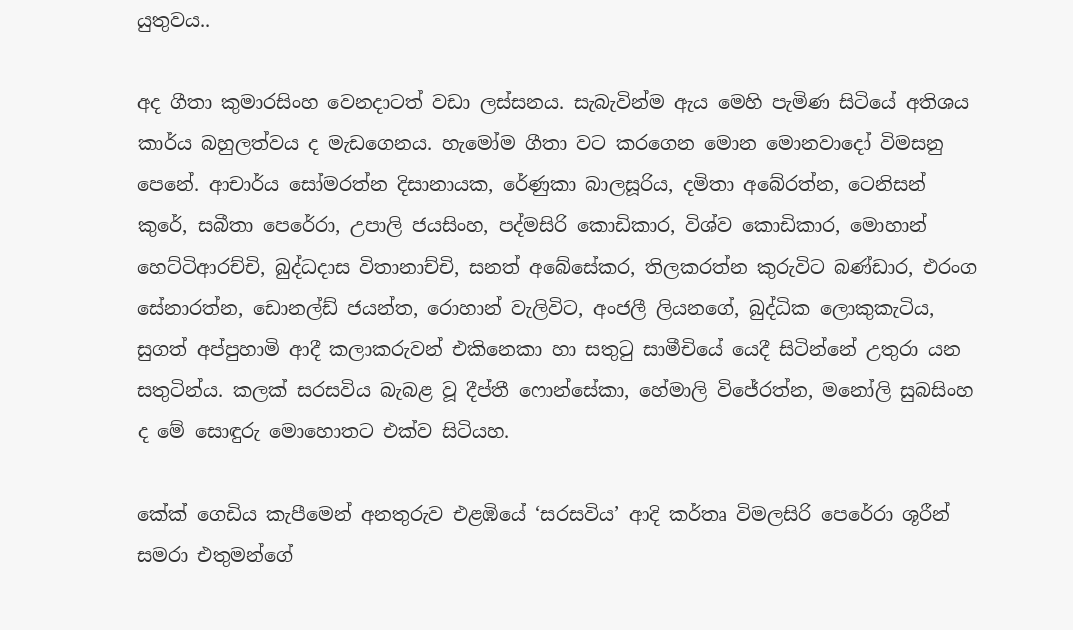යුතුවය..

අද ගීතා කුමාරසිංහ වෙනදාටත් වඩා ලස්සනය. සැබැවින්ම ඇය මෙහි පැමිණ සිටියේ අතිශය කාර්ය බහුලත්වය ද මැඩගෙනය. හැමෝම ගීතා වට කරගෙන මොන මොනවාදෝ විමසනු පෙනේ. ආචාර්ය සෝමරත්න දිසානායක, රේණුකා බාලසූරිය, දමිතා අබේරත්න, ටෙනිසන් කුරේ, සබීතා පෙරේරා, උපාලි ජයසිංහ, පද්මසිරි කොඩිකාර, විශ්ව කොඩිකාර, මොහාන් හෙට්ටිආරච්චි, බුද්ධදාස විතානාච්චි, සනත් අබේසේකර, තිලකරත්න කුරුවිට බණ්ඩාර, එරංග සේනාරත්න, ඩොනල්ඩ් ජයන්ත, රොහාන් වැලිවිට, අංජලී ලියනගේ, බුද්ධික ලොකුකැටිය, සුගත් අප්පුහාමි ආදී කලාකරුවන් එකිනෙකා හා සතුටු සාමීචියේ යෙදී සිටින්නේ උතුරා යන සතුටින්ය. කලක් සරසවිය බැබළ වූ දීප්තී ෆොන්සේකා, හේමාලි විජේරත්න, මනෝලි සුබසිංහ ද මේ සොඳුරු මොහොතට එක්ව සිටියහ.

කේක් ගෙඩිය කැපීමෙන් අනතුරුව එළඹියේ ‘සරසවිය’ ආදි කර්තෘ විමලසිරි පෙරේරා ශූරීන් සමරා එතුමන්ගේ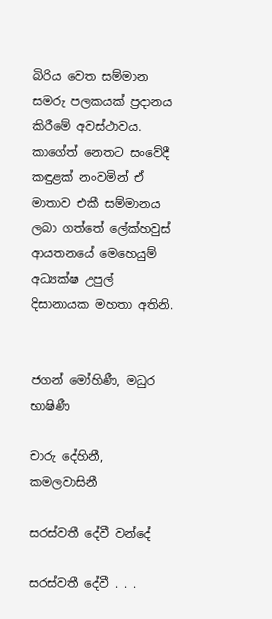බිරිය වෙත සම්මාන සමරු පලකයක් ප්‍රදානය කිරීමේ අවස්ථාවය. කාගේත් නෙතට සංවේදී කඳුළක් නංවමින් ඒ මාතාව එකී සම්මානය ලබා ගත්තේ ලේක්හවුස් ආයතනයේ මෙහෙයුම් අධ්‍යක්ෂ උපුල් දිසානායක මහතා අතිනි.


ජගන් මෝහිණී, මධුර භාෂිණී

චාරු දේහිනී, කමලවාසිනී

සරස්වතී දේවී වන්දේ

සරස්වතී දේවී . . .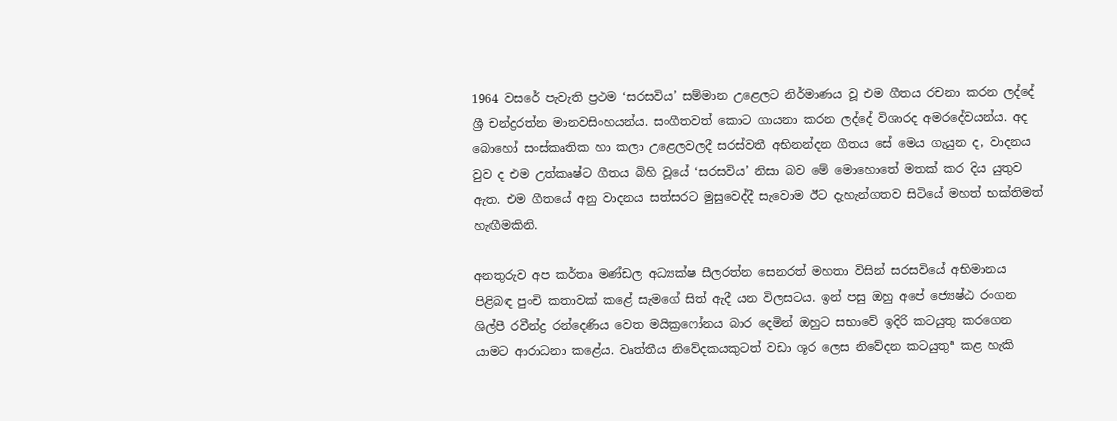1964 වසරේ පැවැති ප්‍රථම ‘සරසවිය’ සම්මාන උළෙලට නිර්මාණය වූ එම ගීතය රචනා කරන ලද්දේ ශ්‍රී චන්ද්‍රරත්න මානවසිංහයන්ය. සංගීතවත් කොට ගායනා කරන ලද්දේ විශාරද අමරදේවයන්ය. අද බොහෝ සංස්කෘතික හා කලා උළෙලවලදී සරස්වතී අභිනන්දන ගීතය සේ මෙය ගැයුන ද, වාදනය වුව ද එම උත්කෘෂ්ට ගීතය බිහි වූයේ ‘සරසවිය’ නිසා බව මේ මොහොතේ මතක් කර දිය යුතුව ඇත. එම ගීතයේ අනු වාදනය සත්සරට මුසුවෙද්දී සැවොම ඊට දැහැන්ගතව සිටියේ මහත් භක්තිමත් හැඟීමකිනි.

අනතුරුව අප කර්තෘ මණ්ඩල අධ්‍යක්ෂ සීලරත්න සෙනරත් මහතා විසින් සරසවියේ අභිමානය පිළිබඳ පුංචි කතාවක් කළේ සැමගේ සිත් ඇදී යන විලසටය. ඉන් පසු ඔහු අපේ ජ්‍යෙෂ්ඨ රංගන ශිල්පී රවීන්ද්‍ර රන්දෙණිය වෙත මයික්‍රෆෝනය බාර දෙමින් ඔහුට සභාවේ ඉදිරි කටයුතු කරගෙන යාමට ආරාධනා කළේය. වෘත්තීය නිවේදකයකුටත් වඩා ශූර ලෙස නිවේදන කටයුතුª කළ හැකි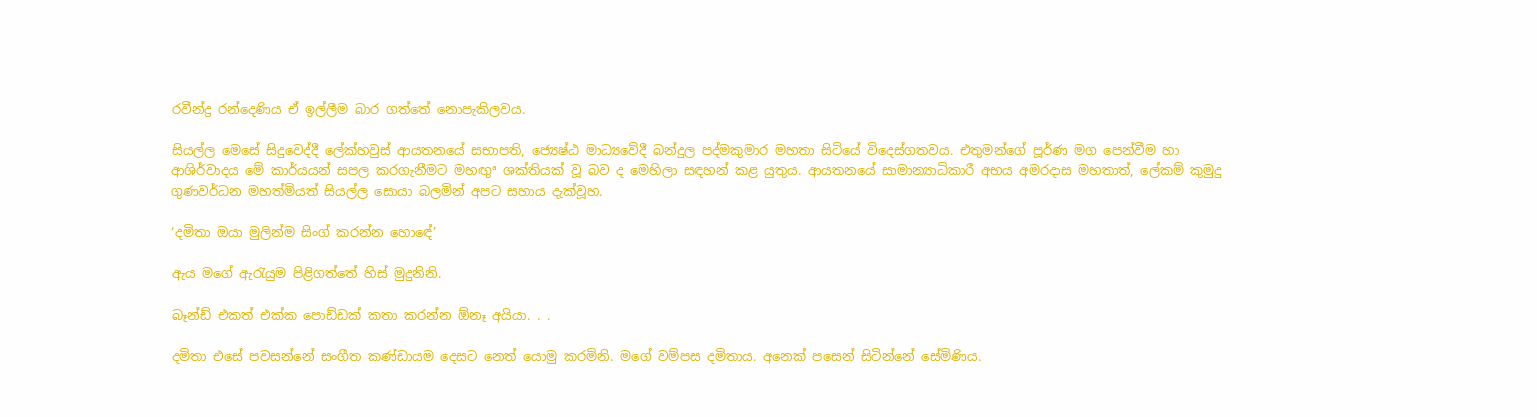රවීන්ද්‍ර රන්දෙණිය ඒ ඉල්ලීම බාර ගත්තේ නොපැකිලවය.

සියල්ල මෙසේ සිදුවෙද්දී ලේක්හවුස් ආයතනයේ සභාපති, ජ්‍යෙෂ්ඨ මාධ්‍යවේදී බන්දුල පද්මකුමාර මහතා සිටියේ විදෙස්ගතවය. එතුමන්ගේ පූර්ණ මග පෙන්වීම හා ආශිර්වාදය මේ කාර්යයන් සපල කරගැනීමට මහඟුª ශක්තියක් වූ බව ද මෙහිලා සඳහන් කළ යුතුය. ආයතනයේ සාමාන්‍යාධිකාරී අභය අමරදාස මහතාත්, ලේකම් කුමුදු ගුණවර්ධන මහත්මියත් සියල්ල සොයා බලමින් අපට සහාය දැක්වූහ.

‘දමිතා ඔයා මුලින්ම සිංග් කරන්න හොඳේ’

ඇය මගේ ඇරැයුම පිළිගත්තේ හිස් මුදුනිනි.

බෑන්ඩ් එකත් එක්ක පොඩ්ඩක් කතා කරන්න ඕනෑ අයියා. . .

දමිතා එසේ පවසන්නේ සංගීත කණ්ඩායම දෙසට නෙත් යොමු කරමිනි. මගේ වම්පස දමිතාය. අනෙක් පසෙන් සිටින්නේ සේමිණිය.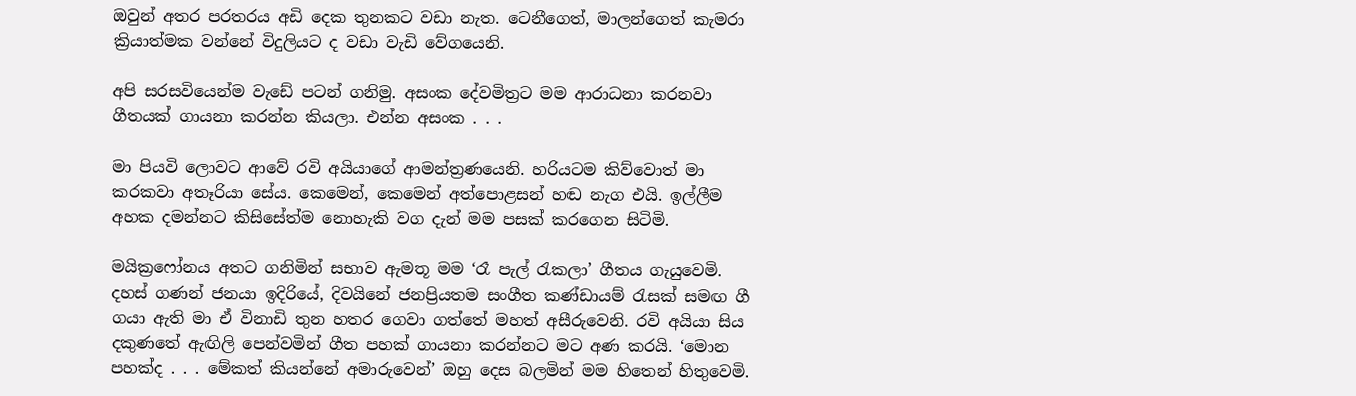ඔවුන් අතර පරතරය අඩි දෙක තුනකට වඩා නැත. ටෙනීගෙත්, මාලන්ගෙත් කැමරා ක්‍රියාත්මක වන්නේ විදුලියට ද වඩා වැඩි වේගයෙනි.

අපි සරසවියෙන්ම වැඩේ පටන් ගනිමු. අසංක දේවමිත්‍රට මම ආරාධනා කරනවා ගීතයක් ගායනා කරන්න කියලා. එන්න අසංක . . .

මා පියවි ලොවට ආවේ රවි අයියාගේ ආමන්ත්‍රණයෙනි. හරියටම කිව්වොත් මා කරකවා අතෑරියා සේය. කෙමෙන්, කෙමෙන් අත්පොළසන් හඬ නැග එයි. ඉල්ලීම අහක දමන්නට කිසිසේත්ම නොහැකි වග දැන් මම පසක් කරගෙන සිටිමි.

මයික්‍රෆෝනය අතට ගනිමින් සභාව ඇමතූ මම ‘රෑ පැල් රැකලා’ ගීතය ගැයුවෙමි. දහස් ගණන් ජනයා ඉදිරියේ, දිවයිනේ ජනප්‍රියතම සංගීත කණ්ඩායම් රැසක් සමඟ ගී ගයා ඇති මා ඒ විනාඩි තුන හතර ගෙවා ගත්තේ මහත් අසීරුවෙනි. රවි අයියා සිය දකුණතේ ඇඟිලි පෙන්වමින් ගීත පහක් ගායනා කරන්නට මට අණ කරයි. ‘මොන පහක්ද . . . මේකත් කියන්නේ අමාරුවෙන්’ ඔහු දෙස බලමින් මම හිතෙන් හිතුවෙමි.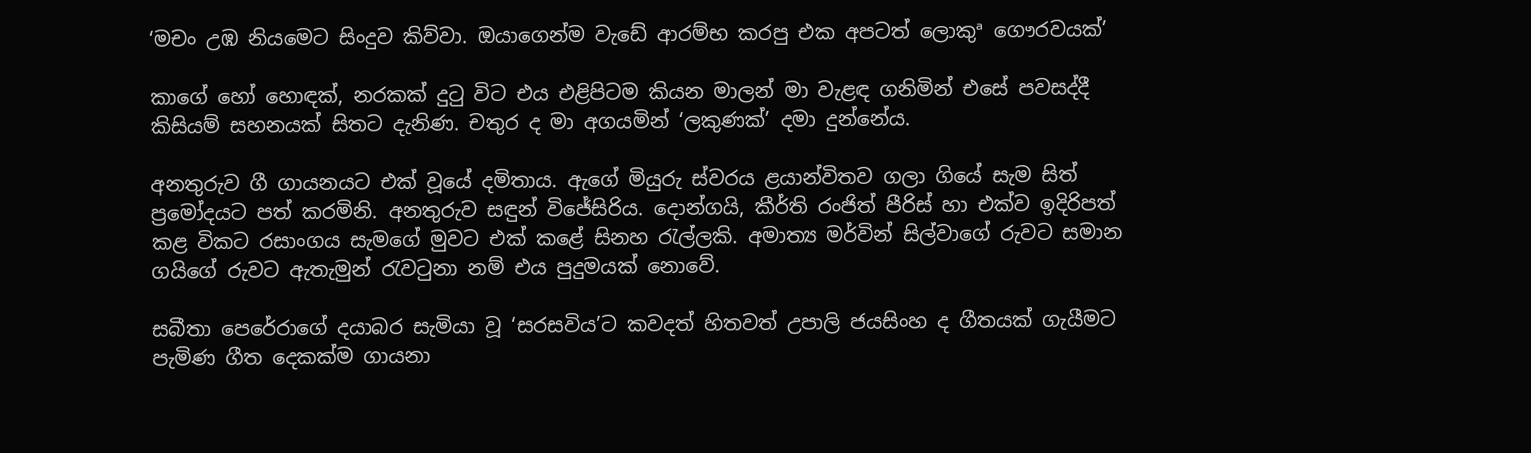‘මචං උඹ නියමෙට සිංදුව කිව්වා. ඔයාගෙන්ම වැඩේ ආරම්භ කරපු එක අපටත් ලොකුª ගෞරවයක්’

කාගේ හෝ හොඳක්, නරකක් දුටු විට එය එළිපිටම කියන මාලන් මා වැළඳ ගනිමින් එසේ පවසද්දී කිසියම් සහනයක් සිතට දැනිණ. චතුර ද මා අගයමින් ‘ලකුණක්’ දමා දුන්නේය.

අනතුරුව ගී ගායනයට එක් වූයේ දමිතාය. ඇගේ මියුරු ස්වරය ළයාන්විතව ගලා ගියේ සැම සිත් ප්‍රමෝදයට පත් කරමිනි. අනතුරුව සඳුන් විජේසිරිය. දොන්ගයි, කීර්ති රංජිත් පීරිස් හා එක්ව ඉදිරිපත් කළ විකට රසාංගය සැමගේ මුවට එක් කළේ සිනහ රැල්ලකි. අමාත්‍ය මර්වින් සිල්වාගේ රුවට සමාන ගයිගේ රුවට ඇතැමුන් රැවටුනා නම් එය පුදුමයක් නොවේ.

සබීතා පෙරේරාගේ දයාබර සැමියා වූ ‘සරසවිය’ට කවදත් හිතවත් උපාලි ජයසිංහ ද ගීතයක් ගැයීමට පැමිණ ගීත දෙකක්ම ගායනා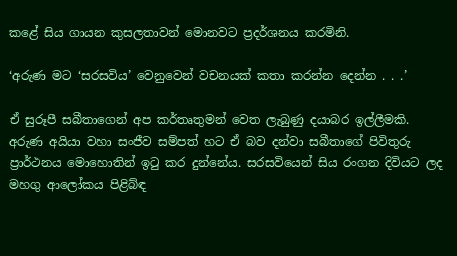කළේ සිය ගායන කුසලතාවන් මොනවට ප්‍රදර්ශනය කරමිනි.

‘අරුණ මට ‘සරසවිය’ වෙනුවෙන් වචනයක් කතා කරන්න දෙන්න . . .’

ඒ සුරූපී සබීතාගෙන් අප කර්තෘතුමන් වෙත ලැබුණු දයාබර ඉල්ලීමකි. අරුණ අයියා වහා සංජීව සම්පත් හට ඒ බව දන්වා සබීතාගේ පිවිතුරු ප්‍රාර්ථනය මොහොතින් ඉටු කර දුන්නේය. සරසවියෙන් සිය රංගන දිවියට ලද මහගු ආලෝකය පිළිබ්ඳ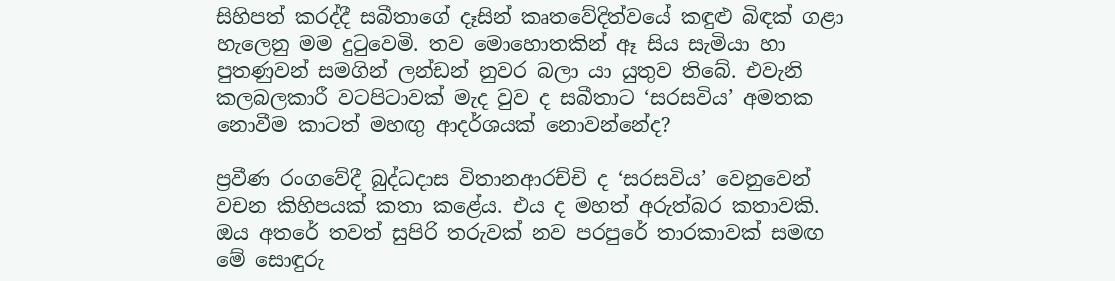සිහිපත් කරද්දී සබීතාගේ දෑසින් කෘතවේදිත්වයේ කඳුළු බිඳක් ගළා හැලෙනු මම දුටුවෙමි. තව මොහොතකින් ඈ සිය සැමියා හා පුතණුවන් සමගින් ලන්ඩන් නුවර බලා යා යුතුව තිබේ. එවැනි කලබලකාරී වටපිටාවක් මැද වුව ද සබීතාට ‘සරසවිය’ අමතක නොවීම කාටත් මහඟු ආදර්ශයක් නොවන්නේද?

ප්‍රවීණ රංගවේදී බුද්ධදාස විතානආරච්චි ද ‘සරසවිය’ වෙනුවෙන් වචන කිහිපයක් කතා කළේය. එය ද මහත් අරුත්බර කතාවකි. ඔය අතරේ තවත් සුපිරි තරුවක් නව පරපුරේ තාරකාවක් සමඟ මේ සොඳුරු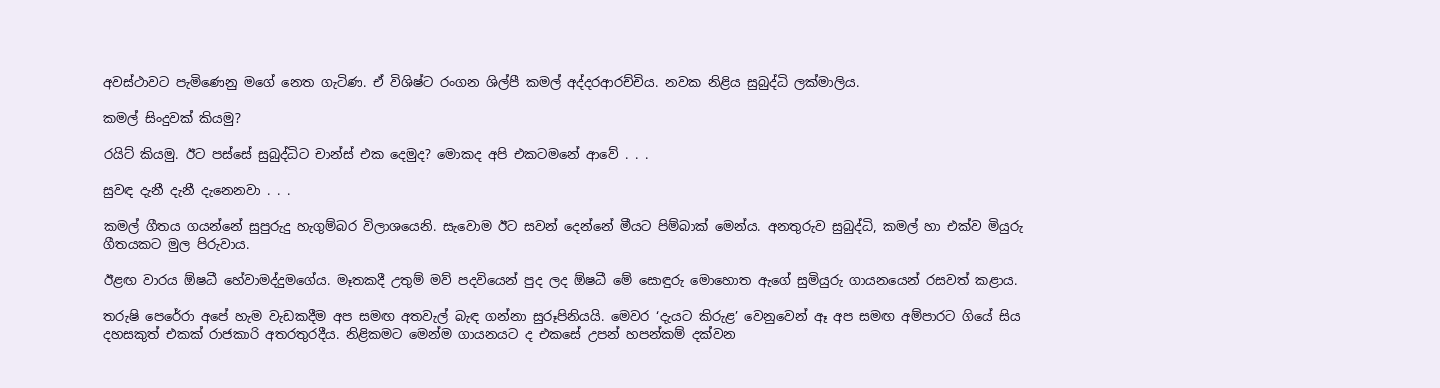අවස්ථාවට පැමිණෙනු මගේ නෙත ගැටිණ. ඒ විශිෂ්ට රංගන ශිල්පී කමල් අද්දරආරච්චිය. නවක නිළිය සුබුද්ධි ලක්මාලිය.

කමල් සිංදුවක් කියමු?

රයිට් කියමු. ඊට පස්සේ සුබුද්ධිට චාන්ස් එක දෙමුද? මොකද අපි එකටමනේ ආවේ . . .

සුවඳ දැනී දැනී දැනෙනවා . . .

කමල් ගීතය ගයන්නේ සුපුරුදු හැගුම්බර විලාශයෙනි. සැවොම ඊට සවන් දෙන්නේ මීයට පිම්බාක් මෙන්ය. අනතුරුව සුබුද්ධි, කමල් හා එක්ව මියුරු ගීතයකට මුල පිරුවාය.

ඊළඟ වාරය ඕෂධී හේවාමද්දුමගේය. මෑතකදී උතුම් මව් පදවියෙන් පුද ලද ඕෂධී මේ සොඳුරු මොහොත ඇගේ සුමියුරු ගායනයෙන් රසවත් කළාය.

තරුෂි පෙරේරා අපේ හැම වැඩකදීම අප සමඟ අතවැල් බැඳ ගන්නා සුරූපිනියයි. මෙවර ‘දැයට කිරුළ’ වෙනුවෙන් ඈ අප සමඟ අම්පාරට ගියේ සිය දහසකුත් එකක් රාජකාරි අතරතුරදීය. නිළිකමට මෙන්ම ගායනයට ද එකසේ උපන් හපන්කම් දක්වන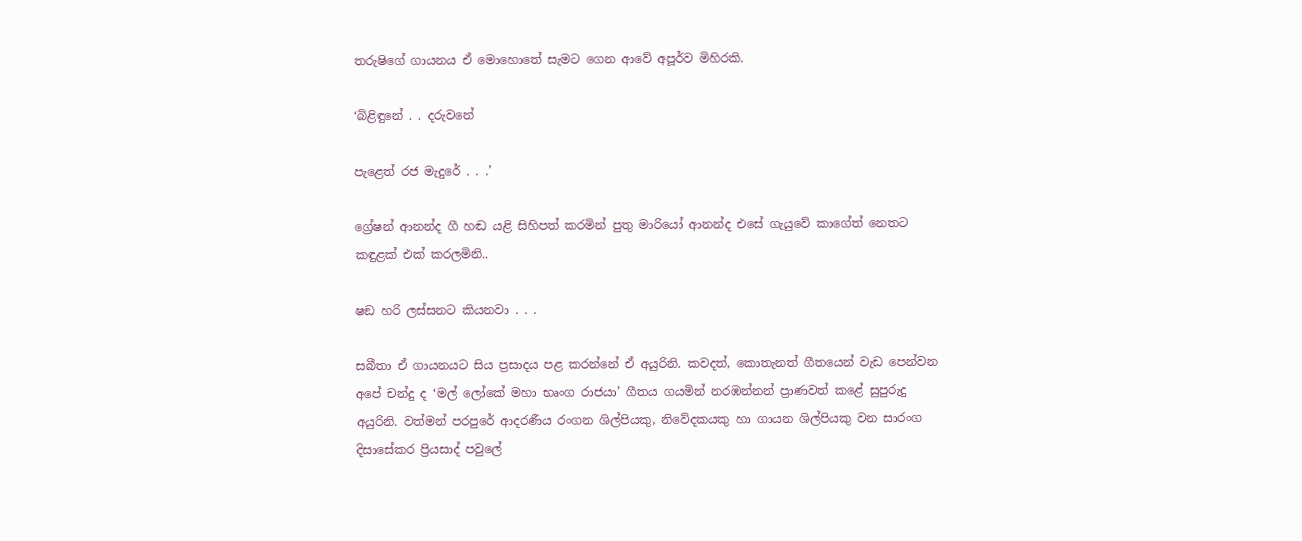තරුෂිගේ ගායනය ඒ මොහොතේ සැමට ගෙන ආවේ අපූර්ව මිහිරකි.

‘බිළිඳුනේ . . දරුවනේ

පැළෙත් රජ මැදුරේ . . .’

ග්‍රේෂන් ආනන්ද ගී හඬ යළි සිහිපත් කරමින් පුතු මාරියෝ ආනන්ද එසේ ගැයුවේ කාගේත් නෙතට කඳුළක් එක් කරලමිනි..

ෂඞ හරි ලස්සනට කියනවා . . .

සබීතා ඒ ගායනයට සිය ප්‍රසාදය පළ කරන්නේ ඒ අයුරිනි. කවදත්, කොතැනත් ගීතයෙන් වැඩ පෙන්වන අපේ චන්දු ද ‘මල් ලෝකේ මහා භෘංග රාජයා’ ගීතය ගයමින් නරඹන්නන් ප්‍රාණවත් කළේ සුපුරුදු අයුරිනි. වත්මන් පරපුරේ ආදරණීය රංගන ශිල්පියකු, නිවේදකයකු හා ගායන ශිල්පියකු වන සාරංග දිසාසේකර ප්‍රියසාද් පවුලේ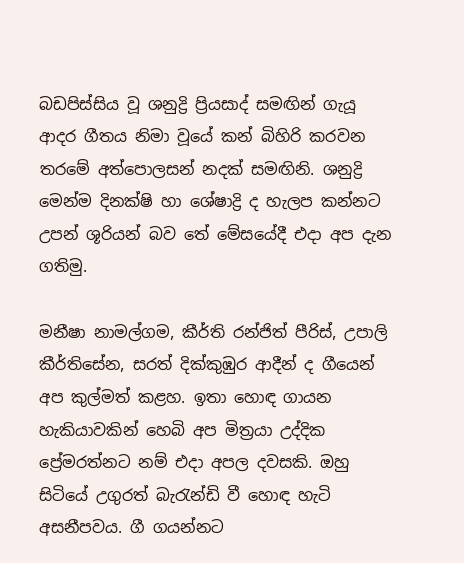බඩපිස්සිය වූ ශනුද්‍රි ප්‍රියසාද් සමඟින් ගැයූ ආදර ගීතය නිමා වූයේ කන් බිහිරි කරවන තරමේ අත්පොලසන් නදක් සමඟිනි. ශනුද්‍රි මෙන්ම දිනක්ෂි හා ශේෂාද්‍රි ද හැලප කන්නට උපන් ශූරියන් බව තේ මේසයේදී එදා අප දැන ගතිමු.

මනීෂා නාමල්ගම, කීර්ති රන්ජිත් පීරිස්, උපාලි කීර්තිසේන, සරත් දික්කුඹුර ආදීන් ද ගීයෙන් අප කුල්මත් කළහ. ඉතා හොඳ ගායන හැකියාවකින් හෙබි අප මිත්‍රයා උද්දික ප්‍රේමරත්නට නම් එදා අපල දවසකි. ඔහු සිටියේ උගුරත් බැරැන්ඩි වී හොඳ හැටි අසනීපවය. ගී ගයන්නට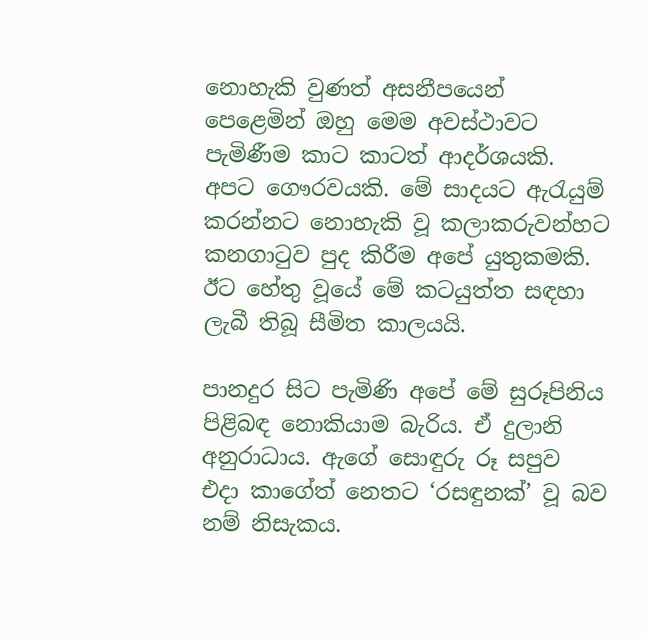නොහැකි වුණත් අසනීපයෙන් පෙළෙමින් ඔහු මෙම අවස්ථාවට පැමිණීම කාට කාටත් ආදර්ශයකි. අපට ගෞරවයකි. මේ සාදයට ඇරැයුම් කරන්නට නොහැකි වූ කලාකරුවන්හට කනගාටුව පුද කිරීම අපේ යුතුකමකි. ඊට හේතු වූයේ මේ කටයුත්ත සඳහා ලැබී තිබූ සීමිත කාලයයි.

පානදුර සිට පැමිණි අපේ මේ සුරූපිනිය පිළිබඳ නොකියාම බැරිය. ඒ දුලානි අනුරාධාය. ඇගේ සොඳුරු රූ සපුව එදා කාගේත් නෙතට ‘රසඳුනක්’ වූ බව නම් නිසැකය.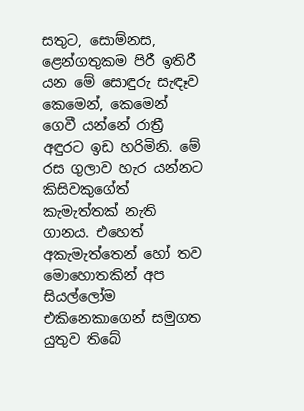සතුට, සොම්නස, ළෙන්ගතුකම පිරී ඉතිරී යන මේ සොඳුරු සැඳෑව කෙමෙන්, කෙමෙන් ගෙවී යන්නේ රාත්‍රී අඳුරට ඉඩ හරිමිනි. මේ රස ගුලාව හැර යන්නට කිසිවකුගේත් කැමැත්තක් නැති ගානය. එහෙත් අකැමැත්තෙන් හෝ තව මොහොතකින් අප සියල්ලෝම එකිනෙකාගෙන් සමුගත යුතුව තිබේ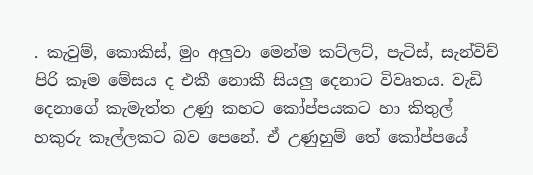. කැවුම්, කොකිස්, මුං අලුවා මෙන්ම කට්ලට්, පැටිස්, සැන්විච් පිරි කෑම මේසය ද එකී නොකී සියලු දෙනාට විවෘතය. වැඩි දෙනාගේ කැමැත්ත උණු කහට කෝප්පයකට හා කිතුල් හකුරු කෑල්ලකට බව පෙනේ. ඒ උණුහුම් තේ කෝප්පයේ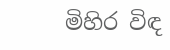මිහිර විඳ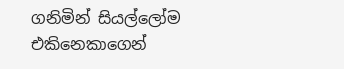ගනිමින් සියල්ලෝම එකිනෙකාගෙන්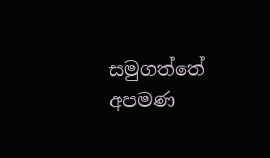සමුගත්තේ අපමණ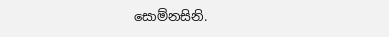සොම්නසිනි.